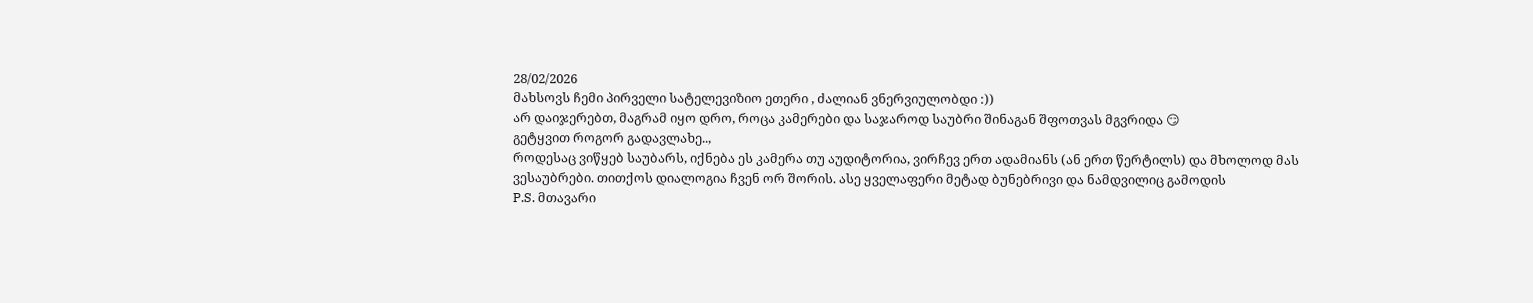28/02/2026
მახსოვს ჩემი პირველი სატელევიზიო ეთერი , ძალიან ვნერვიულობდი :))
არ დაიჯერებთ, მაგრამ იყო დრო, როცა კამერები და საჯაროდ საუბრი შინაგან შფოთვას მგვრიდა 😏
გეტყვით როგორ გადავლახე..,
როდესაც ვიწყებ საუბარს, იქნება ეს კამერა თუ აუდიტორია, ვირჩევ ერთ ადამიანს (ან ერთ წერტილს) და მხოლოდ მას ვესაუბრები. თითქოს დიალოგია ჩვენ ორ შორის. ასე ყველაფერი მეტად ბუნებრივი და ნამდვილიც გამოდის
P.S. მთავარი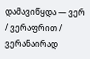დამავიწყდა — ვერ / ვერაფრით / ვერანაირად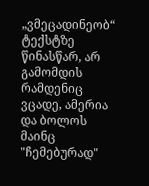„ვმეცადინეობ“ ტექსტზე წინასწარ, არ გამომდის რამდენიც ვცადე, ამერია და ბოლოს მაინც "ჩემებურად"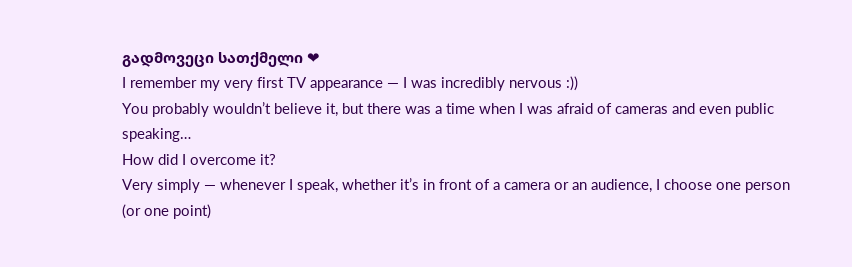გადმოვეცი სათქმელი ❤
I remember my very first TV appearance — I was incredibly nervous :))
You probably wouldn’t believe it, but there was a time when I was afraid of cameras and even public speaking…
How did I overcome it?
Very simply — whenever I speak, whether it’s in front of a camera or an audience, I choose one person (or one point)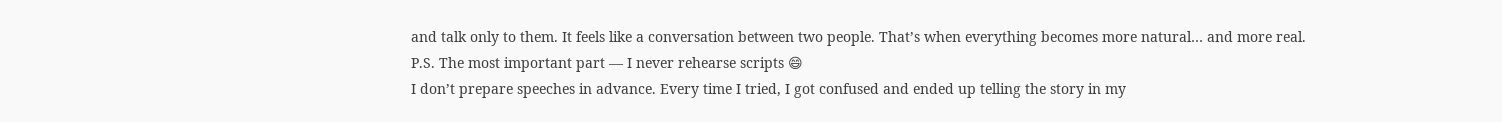and talk only to them. It feels like a conversation between two people. That’s when everything becomes more natural… and more real.
P.S. The most important part — I never rehearse scripts 😄
I don’t prepare speeches in advance. Every time I tried, I got confused and ended up telling the story in my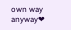own way anyway❤